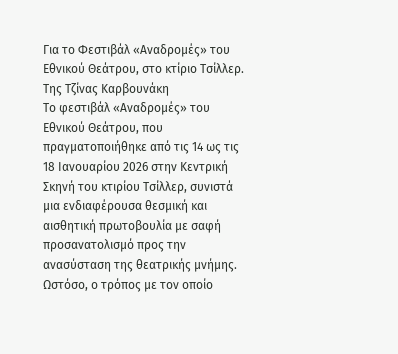Για το Φεστιβάλ «Αναδρομές» του Εθνικού Θεάτρου, στο κτίριο Τσίλλερ.
Της Τζίνας Καρβουνάκη
Το φεστιβάλ «Αναδρομές» του Εθνικού Θεάτρου, που πραγματοποιήθηκε από τις 14 ως τις 18 Ιανουαρίου 2026 στην Κεντρική Σκηνή του κτιρίου Τσίλλερ, συνιστά μια ενδιαφέρουσα θεσμική και αισθητική πρωτοβουλία με σαφή προσανατολισμό προς την ανασύσταση της θεατρικής μνήμης. Ωστόσο, ο τρόπος με τον οποίο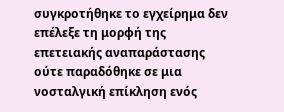συγκροτήθηκε το εγχείρημα δεν επέλεξε τη μορφή της επετειακής αναπαράστασης ούτε παραδόθηκε σε μια νοσταλγική επίκληση ενός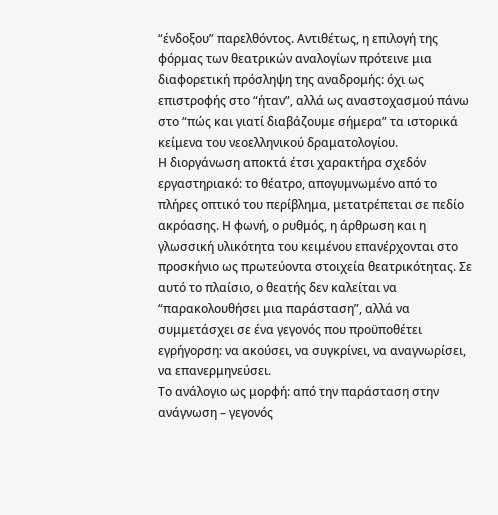“ένδοξου” παρελθόντος. Αντιθέτως, η επιλογή της φόρμας των θεατρικών αναλογίων πρότεινε μια διαφορετική πρόσληψη της αναδρομής: όχι ως επιστροφής στο “ήταν”, αλλά ως αναστοχασμού πάνω στο “πώς και γιατί διαβάζουμε σήμερα” τα ιστορικά κείμενα του νεοελληνικού δραματολογίου.
Η διοργάνωση αποκτά έτσι χαρακτήρα σχεδόν εργαστηριακό: το θέατρο, απογυμνωμένο από το πλήρες οπτικό του περίβλημα, μετατρέπεται σε πεδίο ακρόασης. Η φωνή, ο ρυθμός, η άρθρωση και η γλωσσική υλικότητα του κειμένου επανέρχονται στο προσκήνιο ως πρωτεύοντα στοιχεία θεατρικότητας. Σε αυτό το πλαίσιο, ο θεατής δεν καλείται να “παρακολουθήσει μια παράσταση”, αλλά να συμμετάσχει σε ένα γεγονός που προϋποθέτει εγρήγορση: να ακούσει, να συγκρίνει, να αναγνωρίσει, να επανερμηνεύσει.
Το ανάλογιο ως μορφή: από την παράσταση στην ανάγνωση – γεγονός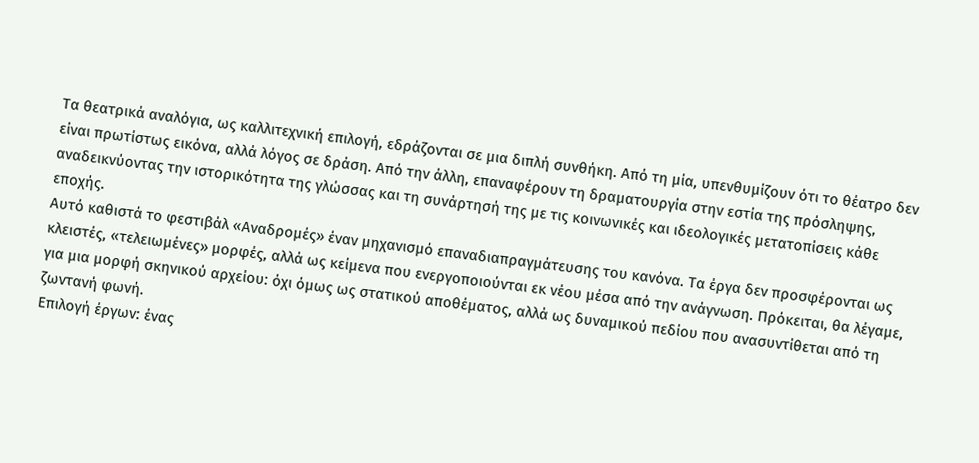Τα θεατρικά αναλόγια, ως καλλιτεχνική επιλογή, εδράζονται σε μια διπλή συνθήκη. Από τη μία, υπενθυμίζουν ότι το θέατρο δεν είναι πρωτίστως εικόνα, αλλά λόγος σε δράση. Από την άλλη, επαναφέρουν τη δραματουργία στην εστία της πρόσληψης, αναδεικνύοντας την ιστορικότητα της γλώσσας και τη συνάρτησή της με τις κοινωνικές και ιδεολογικές μετατοπίσεις κάθε εποχής.
Αυτό καθιστά το φεστιβάλ «Αναδρομές» έναν μηχανισμό επαναδιαπραγμάτευσης του κανόνα. Τα έργα δεν προσφέρονται ως κλειστές, «τελειωμένες» μορφές, αλλά ως κείμενα που ενεργοποιούνται εκ νέου μέσα από την ανάγνωση. Πρόκειται, θα λέγαμε, για μια μορφή σκηνικού αρχείου: όχι όμως ως στατικού αποθέματος, αλλά ως δυναμικού πεδίου που ανασυντίθεται από τη ζωντανή φωνή.
Επιλογή έργων: ένας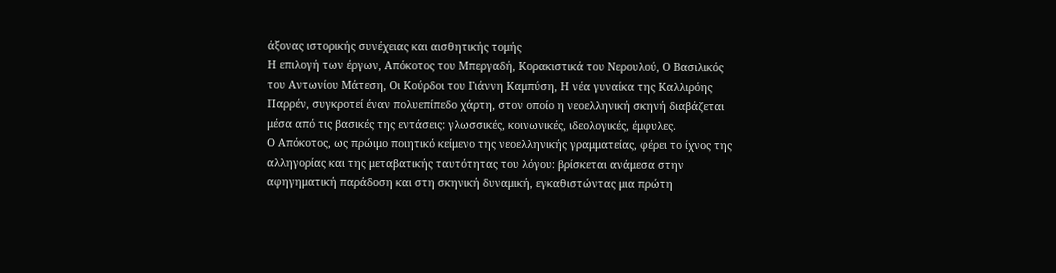άξονας ιστορικής συνέχειας και αισθητικής τομής
Η επιλογή των έργων, Απόκοτος του Μπεργαδή, Κορακιστικά του Νερουλού, Ο Βασιλικός του Αντωνίου Μάτεση, Οι Κούρδοι του Γιάννη Καμπύση, Η νέα γυναίκα της Καλλιρόης Παρρέν, συγκροτεί έναν πολυεπίπεδο χάρτη, στον οποίο η νεοελληνική σκηνή διαβάζεται μέσα από τις βασικές της εντάσεις: γλωσσικές, κοινωνικές, ιδεολογικές, έμφυλες.
Ο Απόκοτος, ως πρώιμο ποιητικό κείμενο της νεοελληνικής γραμματείας, φέρει το ίχνος της αλληγορίας και της μεταβατικής ταυτότητας του λόγου: βρίσκεται ανάμεσα στην αφηγηματική παράδοση και στη σκηνική δυναμική, εγκαθιστώντας μια πρώτη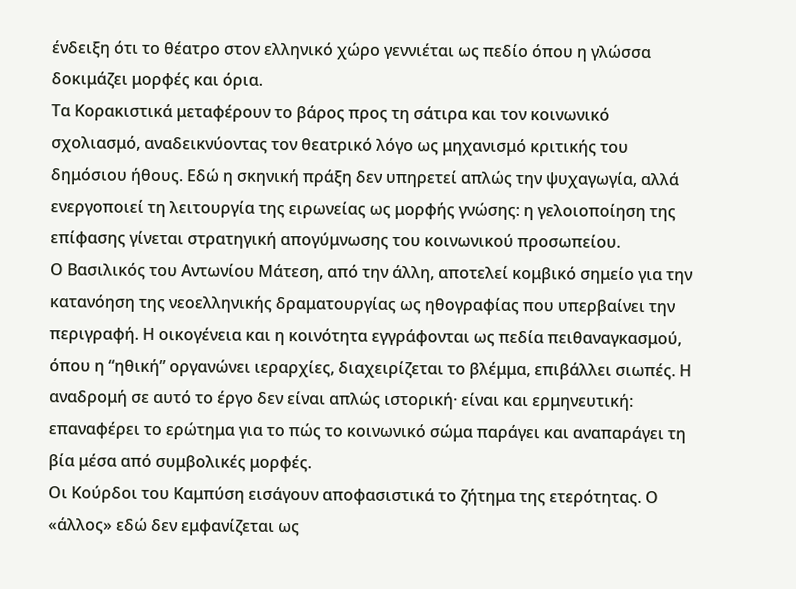ένδειξη ότι το θέατρο στον ελληνικό χώρο γεννιέται ως πεδίο όπου η γλώσσα δοκιμάζει μορφές και όρια.
Τα Κορακιστικά μεταφέρουν το βάρος προς τη σάτιρα και τον κοινωνικό σχολιασμό, αναδεικνύοντας τον θεατρικό λόγο ως μηχανισμό κριτικής του δημόσιου ήθους. Εδώ η σκηνική πράξη δεν υπηρετεί απλώς την ψυχαγωγία, αλλά ενεργοποιεί τη λειτουργία της ειρωνείας ως μορφής γνώσης: η γελοιοποίηση της επίφασης γίνεται στρατηγική απογύμνωσης του κοινωνικού προσωπείου.
Ο Βασιλικός του Αντωνίου Μάτεση, από την άλλη, αποτελεί κομβικό σημείο για την κατανόηση της νεοελληνικής δραματουργίας ως ηθογραφίας που υπερβαίνει την περιγραφή. Η οικογένεια και η κοινότητα εγγράφονται ως πεδία πειθαναγκασμού, όπου η “ηθική” οργανώνει ιεραρχίες, διαχειρίζεται το βλέμμα, επιβάλλει σιωπές. Η αναδρομή σε αυτό το έργο δεν είναι απλώς ιστορική· είναι και ερμηνευτική: επαναφέρει το ερώτημα για το πώς το κοινωνικό σώμα παράγει και αναπαράγει τη βία μέσα από συμβολικές μορφές.
Οι Κούρδοι του Καμπύση εισάγουν αποφασιστικά το ζήτημα της ετερότητας. Ο «άλλος» εδώ δεν εμφανίζεται ως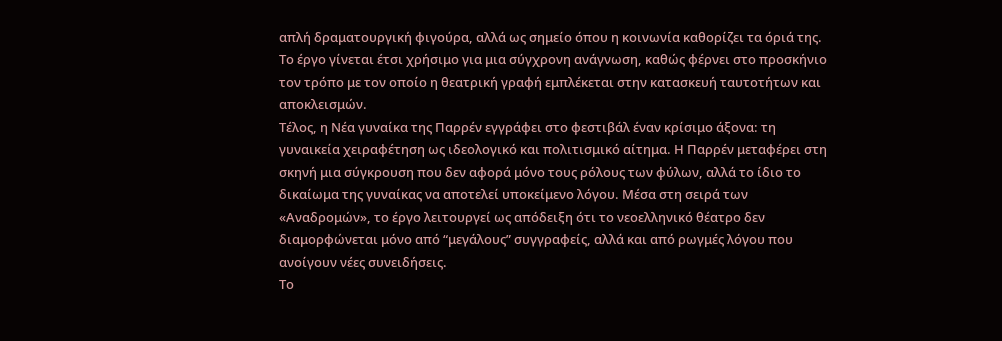απλή δραματουργική φιγούρα, αλλά ως σημείο όπου η κοινωνία καθορίζει τα όριά της. Το έργο γίνεται έτσι χρήσιμο για μια σύγχρονη ανάγνωση, καθώς φέρνει στο προσκήνιο τον τρόπο με τον οποίο η θεατρική γραφή εμπλέκεται στην κατασκευή ταυτοτήτων και αποκλεισμών.
Τέλος, η Νέα γυναίκα της Παρρέν εγγράφει στο φεστιβάλ έναν κρίσιμο άξονα: τη γυναικεία χειραφέτηση ως ιδεολογικό και πολιτισμικό αίτημα. Η Παρρέν μεταφέρει στη σκηνή μια σύγκρουση που δεν αφορά μόνο τους ρόλους των φύλων, αλλά το ίδιο το δικαίωμα της γυναίκας να αποτελεί υποκείμενο λόγου. Μέσα στη σειρά των «Αναδρομών», το έργο λειτουργεί ως απόδειξη ότι το νεοελληνικό θέατρο δεν διαμορφώνεται μόνο από “μεγάλους” συγγραφείς, αλλά και από ρωγμές λόγου που ανοίγουν νέες συνειδήσεις.
Το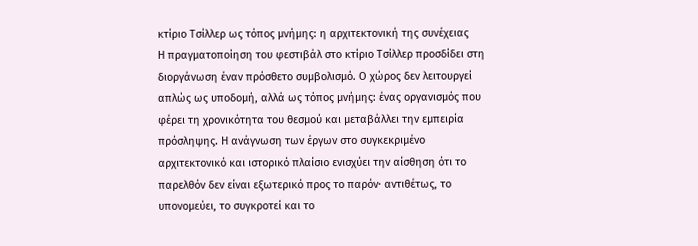κτίριο Τσίλλερ ως τόπος μνήμης: η αρχιτεκτονική της συνέχειας
Η πραγματοποίηση του φεστιβάλ στο κτίριο Τσίλλερ προσδίδει στη διοργάνωση έναν πρόσθετο συμβολισμό. Ο χώρος δεν λειτουργεί απλώς ως υποδομή, αλλά ως τόπος μνήμης: ένας οργανισμός που φέρει τη χρονικότητα του θεσμού και μεταβάλλει την εμπειρία πρόσληψης. Η ανάγνωση των έργων στο συγκεκριμένο αρχιτεκτονικό και ιστορικό πλαίσιο ενισχύει την αίσθηση ότι το παρελθόν δεν είναι εξωτερικό προς το παρόν· αντιθέτως, το υπονομεύει, το συγκροτεί και το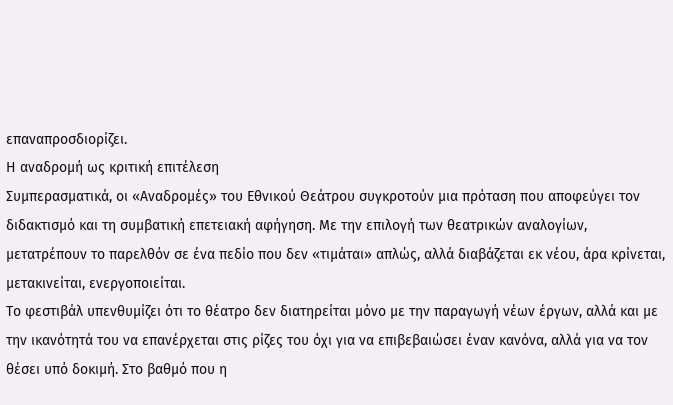επαναπροσδιορίζει.
Η αναδρομή ως κριτική επιτέλεση
Συμπερασματικά, οι «Αναδρομές» του Εθνικού Θεάτρου συγκροτούν μια πρόταση που αποφεύγει τον διδακτισμό και τη συμβατική επετειακή αφήγηση. Με την επιλογή των θεατρικών αναλογίων, μετατρέπουν το παρελθόν σε ένα πεδίο που δεν «τιμάται» απλώς, αλλά διαβάζεται εκ νέου, άρα κρίνεται, μετακινείται, ενεργοποιείται.
Το φεστιβάλ υπενθυμίζει ότι το θέατρο δεν διατηρείται μόνο με την παραγωγή νέων έργων, αλλά και με την ικανότητά του να επανέρχεται στις ρίζες του όχι για να επιβεβαιώσει έναν κανόνα, αλλά για να τον θέσει υπό δοκιμή. Στο βαθμό που η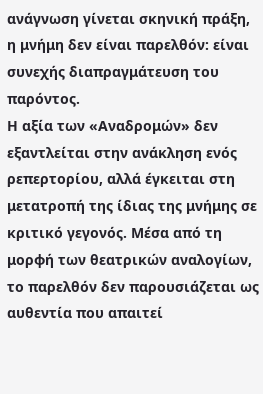ανάγνωση γίνεται σκηνική πράξη, η μνήμη δεν είναι παρελθόν: είναι συνεχής διαπραγμάτευση του παρόντος.
Η αξία των «Αναδρομών» δεν εξαντλείται στην ανάκληση ενός ρεπερτορίου, αλλά έγκειται στη μετατροπή της ίδιας της μνήμης σε κριτικό γεγονός. Μέσα από τη μορφή των θεατρικών αναλογίων, το παρελθόν δεν παρουσιάζεται ως αυθεντία που απαιτεί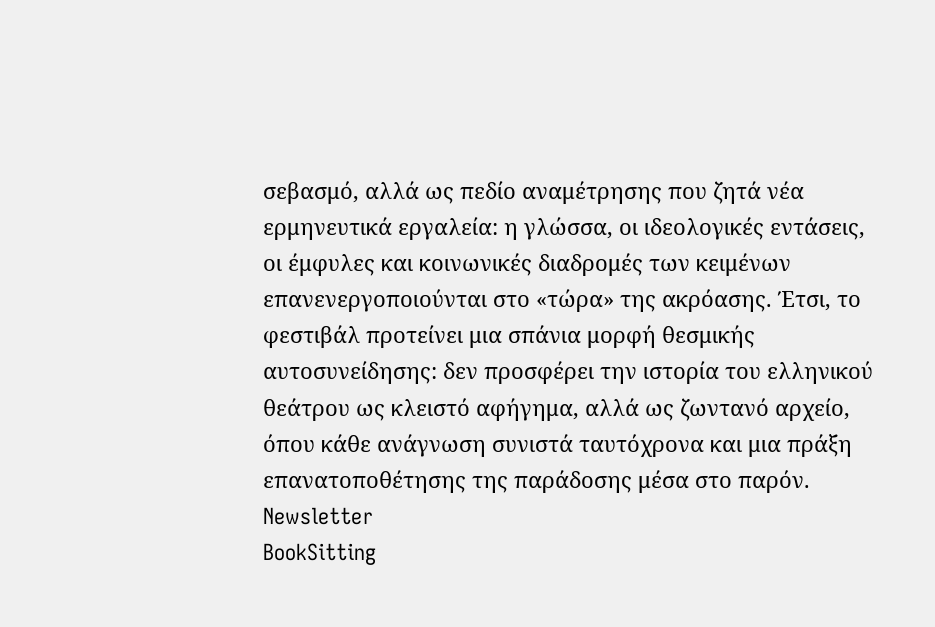σεβασμό, αλλά ως πεδίο αναμέτρησης που ζητά νέα ερμηνευτικά εργαλεία: η γλώσσα, οι ιδεολογικές εντάσεις, οι έμφυλες και κοινωνικές διαδρομές των κειμένων επανενεργοποιούνται στο «τώρα» της ακρόασης. Έτσι, το φεστιβάλ προτείνει μια σπάνια μορφή θεσμικής αυτοσυνείδησης: δεν προσφέρει την ιστορία του ελληνικού θεάτρου ως κλειστό αφήγημα, αλλά ως ζωντανό αρχείο, όπου κάθε ανάγνωση συνιστά ταυτόχρονα και μια πράξη επανατοποθέτησης της παράδοσης μέσα στο παρόν.
Newsletter
BookSitting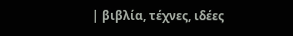| βιβλία, τέχνες, ιδέες